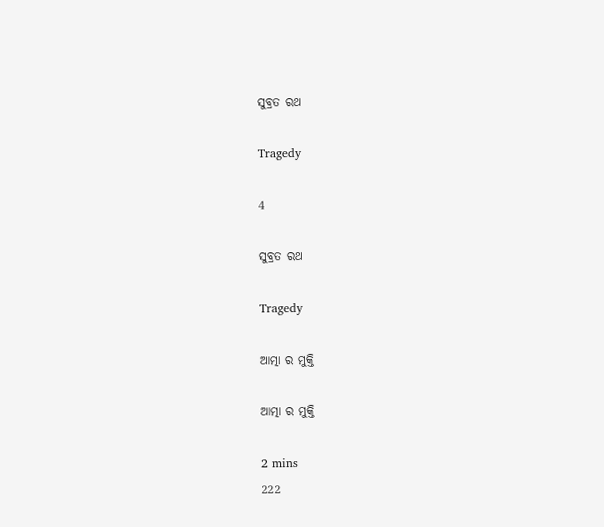ସୁବ୍ରତ ରଥ

Tragedy

4

ସୁବ୍ରତ ରଥ

Tragedy

ଆତ୍ମା ର ମୁକ୍ତି

ଆତ୍ମା ର ମୁକ୍ତି

2 mins
222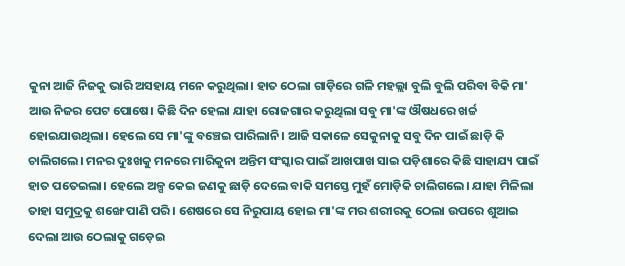କୁନା ଆଜି ନିଜକୁ ଭାରି ଅସହାୟ ମନେ କରୁଥିଲା। ହାତ ଠେଲା ଗାଡ଼ିରେ ଗଳି ମହଲ୍ଲା ବୁଲି ବୁଲି ପରିବା ବିକି ମା' ଆଉ ନିଜର ପେଟ ପୋଷେ। କିଛି ଦିନ ହେଲା ଯାହା ରୋଜଗାର କରୁଥିଲା ସବୁ ମା'ଙ୍କ ଔଷଧରେ ଖର୍ଚ୍ଚ ହୋଇଯାଉଥିଲା। ହେଲେ ସେ ମା'ଙ୍କୁ ବଞ୍ଚେଇ ପାରିଲାନି। ଆଜି ସକାଳେ ସେକୁନାକୁ ସବୁ ଦିନ ପାଇଁ ଛାଡ଼ି କି ଚାଲିଗଲେ। ମନର ଦୁଃଖକୁ ମନରେ ମାରିକୁନା ଅନ୍ତିମ ସଂସ୍କାର ପାଇଁ ଆଖପାଖ ସାଇ ପଡ଼ିଶାରେ କିଛି ସାହାଯ୍ୟ ପାଇଁ ହାତ ପତେଇଲା। ହେଲେ ଅଳ୍ପ କେଇ ଜଣକୁ ଛାଡ଼ି ଦେଲେ ବାକି ସମସ୍ତେ ମୁହଁ ମୋଡ଼ିକି ଚାଲିଗଲେ। ଯାହା ମିଳିଲା ତାହା ସମୁଦ୍ରକୁ ଶଙ୍ଖେ ପାଣି ପରି। ଶେଷରେ ସେ ନିରୁପାୟ ହୋଇ ମା'ଙ୍କ ମର ଶରୀରକୁ ଠେଲା ଉପରେ ଶୁଆଇ ଦେଲା ଆଉ ଠେଲାକୁ ଗଡ଼େଇ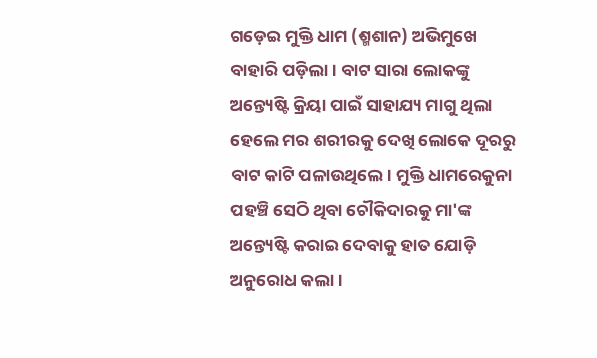ଗଡ଼େଇ ମୁକ୍ତି ଧାମ (ଶ୍ମଶାନ) ଅଭିମୁଖେ ବାହାରି ପଡ଼ିଲା। ବାଟ ସାରା ଲୋକଙ୍କୁ ଅନ୍ତ୍ୟେଷ୍ଟି କ୍ରିୟା ପାଇଁ ସାହାଯ୍ୟ ମାଗୁ ଥିଲା ହେଲେ ମର ଶରୀରକୁ ଦେଖି ଲୋକେ ଦୂରରୁ ବାଟ କାଟି ପଳାଉଥିଲେ। ମୁକ୍ତି ଧାମରେକୁନା ପହଞ୍ଚି ସେଠି ଥିବା ଚୌକିଦାରକୁ ମା'ଙ୍କ ଅନ୍ତ୍ୟେଷ୍ଟି କରାଇ ଦେବାକୁ ହାତ ଯୋଡ଼ି ଅନୁରୋଧ କଲା।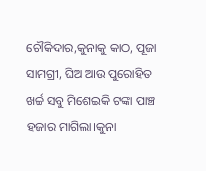ଚୌକିଦାର,କୁନାକୁ କାଠ, ପୂଜା ସାମଗ୍ରୀ, ଘିଅ ଆଉ ପୁରୋହିତ ଖର୍ଚ୍ଚ ସବୁ ମିଶେଇକି ଟଙ୍କା ପାଞ୍ଚ ହଜାର ମାଗିଲା।କୁନା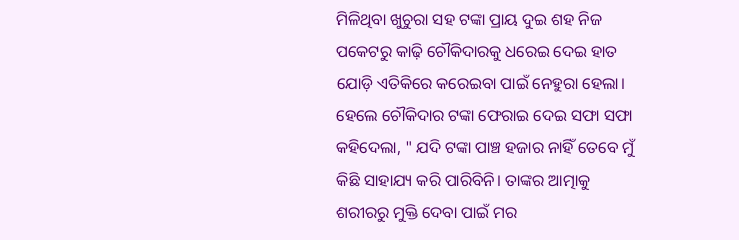ମିଳିଥିବା ଖୁଚୁରା ସହ ଟଙ୍କା ପ୍ରାୟ ଦୁଇ ଶହ ନିଜ ପକେଟରୁ କାଢ଼ି ଚୌକିଦାରକୁ ଧରେଇ ଦେଇ ହାତ ଯୋଡ଼ି ଏତିକିରେ କରେଇବା ପାଇଁ ନେହୁରା ହେଲା। ହେଲେ ଚୌକିଦାର ଟଙ୍କା ଫେରାଇ ଦେଇ ସଫା ସଫା କହିଦେଲା, " ଯଦି ଟଙ୍କା ପାଞ୍ଚ ହଜାର ନାହିଁ ତେବେ ମୁଁ କିଛି ସାହାଯ୍ୟ କରି ପାରିବିନି। ତାଙ୍କର ଆତ୍ମାକୁ ଶରୀରରୁ ମୁକ୍ତି ଦେବା ପାଇଁ ମର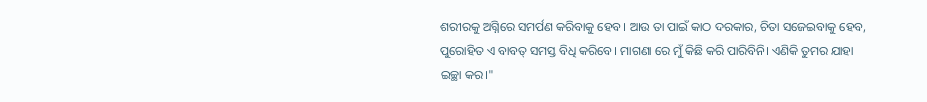ଶରୀରକୁ ଅଗ୍ନିରେ ସମର୍ପଣ କରିବାକୁ ହେବ। ଆଉ ତା ପାଇଁ କାଠ ଦରକାର, ଚିତା ସଜେଇବାକୁ ହେବ, ପୁରୋହିତ ଏ ବାବତ୍ ସମସ୍ତ ବିଧି କରିବେ। ମାଗଣା ରେ ମୁଁ କିଛି କରି ପାରିବିନି। ଏଣିକି ତୁମର ଯାହା ଇଚ୍ଛା କର।"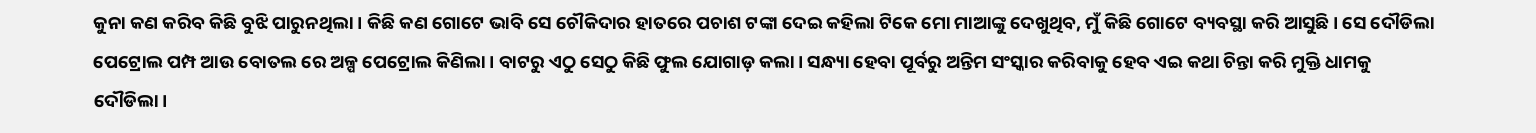କୁନା କଣ କରିବ କିଛି ବୁଝି ପାରୁନଥିଲା। କିଛି କଣ ଗୋଟେ ଭାବି ସେ ଚୌକିଦାର ହାତରେ ପଚାଶ ଟଙ୍କା ଦେଇ କହିଲା ଟିକେ ମୋ ମାଆଙ୍କୁ ଦେଖୁଥିବ, ମୁଁ କିଛି ଗୋଟେ ବ୍ୟବସ୍ଥା କରି ଆସୁଛି। ସେ ଦୌଡିଲା ପେଟ୍ରୋଲ ପମ୍ପ ଆଉ ବୋତଲ ରେ ଅଳ୍ପ ପେଟ୍ରୋଲ କିଣିଲା। ବାଟରୁ ଏଠୁ ସେଠୁ କିଛି ଫୁଲ ଯୋଗାଡ଼ କଲା। ସନ୍ଧ୍ୟା ହେବା ପୂର୍ବରୁ ଅନ୍ତିମ ସଂସ୍କାର କରିବାକୁ ହେବ ଏଇ କଥା ଚିନ୍ତା କରି ମୁକ୍ତି ଧାମକୁ ଦୌଡିଲା।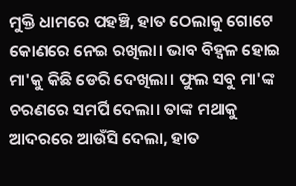ମୁକ୍ତି ଧାମରେ ପହଞ୍ଚି, ହାତ ଠେଲାକୁ ଗୋଟେ କୋଣରେ ନେଇ ରଖିଲା। ଭାବ ବିହ୍ୱଳ ହୋଇ ମା'କୁ କିଛି ଡେରି ଦେଖିଲା। ଫୁଲ ସବୁ ମା'ଙ୍କ ଚରଣରେ ସମର୍ପି ଦେଲା। ତାଙ୍କ ମଥାକୁ ଆଦରରେ ଆଉଁସି ଦେଲା, ହାତ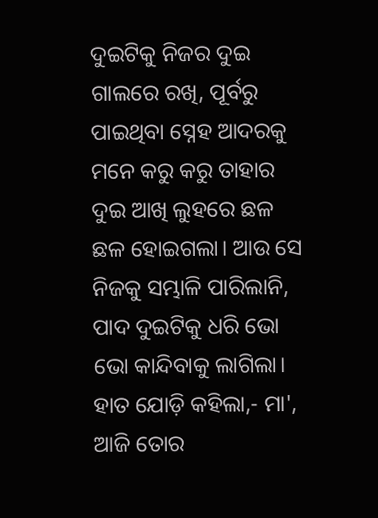ଦୁଇଟିକୁ ନିଜର ଦୁଇ ଗାଲରେ ରଖି, ପୂର୍ବରୁ ପାଇଥିବା ସ୍ନେହ ଆଦରକୁ ମନେ କରୁ କରୁ ତାହାର ଦୁଇ ଆଖି ଲୁହରେ ଛଳ ଛଳ ହୋଇଗଲା। ଆଉ ସେ ନିଜକୁ ସମ୍ଭାଳି ପାରିଲାନି, ପାଦ ଦୁଇଟିକୁ ଧରି ଭୋ ଭୋ କାନ୍ଦିବାକୁ ଲାଗିଲା। ହାତ ଯୋଡ଼ି କହିଲା,- ମା', ଆଜି ତୋର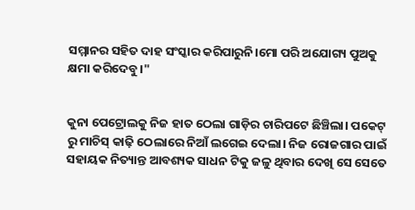ସମ୍ମାନର ସହିତ ଦାହ ସଂସ୍କାର କରିପାରୁନି।ମୋ ପରି ଅଯୋଗ୍ୟ ପୁଅକୁ କ୍ଷମା କରିଦେବୁ।"


କୁନା ପେଟ୍ରୋଲକୁ ନିଜ ହାତ ଠେଲା ଗାଡ଼ିର ଚାରିପଟେ ଛିଞ୍ଚିଲା। ପକେଟ୍ ରୁ ମାଚିସ୍ କାଢ଼ି ଠେଲାରେ ନିଆଁ ଲଗେଇ ଦେଲା। ନିଜ ରୋଜଗାର ପାଇଁ ସହାୟକ ନିତ୍ୟାନ୍ତ ଆବଶ୍ୟକ ସାଧନ ଟିକୁ ଜଳୁ ଥିବାର ଦେଖି ସେ ସେତେ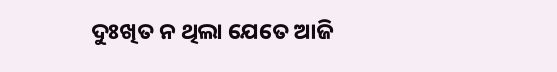ଦୁଃଖିତ ନ ଥିଲା ଯେତେ ଆଜି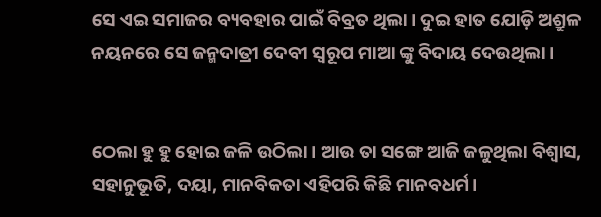ସେ ଏଇ ସମାଜର ବ୍ୟବହାର ପାଇଁ ବିବ୍ରତ ଥିଲା। ଦୁଇ ହାତ ଯୋଡ଼ି ଅଶ୍ରୁଳ ନୟନରେ ସେ ଜନ୍ମଦାତ୍ରୀ ଦେବୀ ସ୍ୱରୂପ ମାଆ ଙ୍କୁ ବିଦାୟ ଦେଉଥିଲା।


ଠେଲା ହୁ ହୁ ହୋଇ ଜଳି ଉଠିଲା। ଆଉ ତା ସଙ୍ଗେ ଆଜି ଜଳୁଥିଲା ବିଶ୍ୱାସ, ସହାନୁଭୂତି, ଦୟା, ମାନବିକତା ଏହିପରି କିଛି ମାନବଧର୍ମ।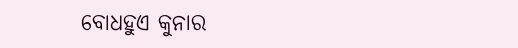ବୋଧହୁଏ କୁନାର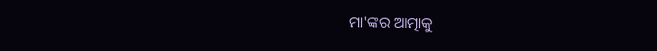ମା'ଙ୍କର ଆତ୍ମାକୁ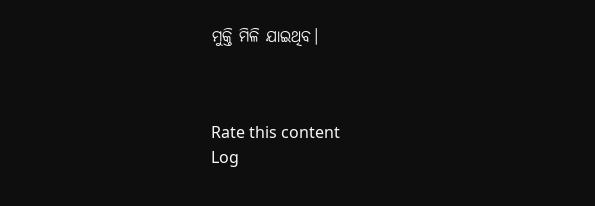ମୁକ୍ତି ମିଳି ଯାଇଥିବ।



Rate this content
Log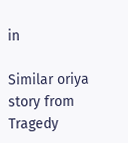in

Similar oriya story from Tragedy